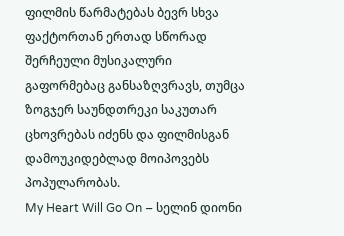ფილმის წარმატებას ბევრ სხვა ფაქტორთან ერთად სწორად შერჩეული მუსიკალური გაფორმებაც განსაზღვრავს, თუმცა ზოგჯერ საუნდთრეკი საკუთარ ცხოვრებას იძენს და ფილმისგან დამოუკიდებლად მოიპოვებს პოპულარობას.
My Heart Will Go On – სელინ დიონი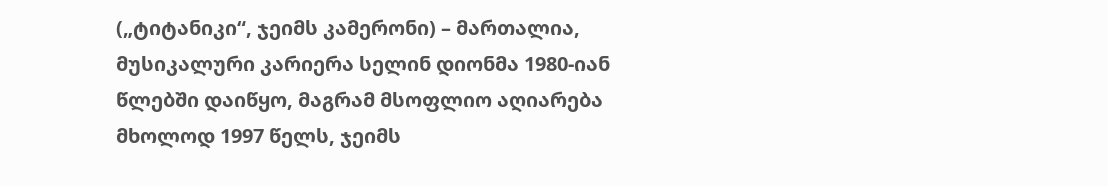(„ტიტანიკი“, ჯეიმს კამერონი) – მართალია, მუსიკალური კარიერა სელინ დიონმა 1980-იან წლებში დაიწყო, მაგრამ მსოფლიო აღიარება მხოლოდ 1997 წელს, ჯეიმს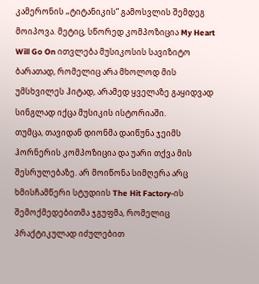კამერონის „ტიტანიკის“ გამოსვლის შემდეგ მოიპოვა. მეტიც, სწორედ კომპოზიცია My Heart Will Go On ითვლება მუსიკოსის სავიზიტო ბარათად, რომელიც არა მხოლოდ მის უმსხვილეს ჰიტად, არამედ ყველაზე გაყიდვად სინგლად იქცა მუსიკის ისტორიაში.
თუმცა, თავიდან დიონმა დაიწუნა ჯეიმს ჰორნერის კომპოზიცია და უარი თქვა მის შესრულებაზე. არ მოიწონა სიმღერა არც ხმისჩამწერი სტუდიის The Hit Factory-ის შემოქმედებითმა ჯგუფმა, რომელიც პრაქტიკულად იძულებით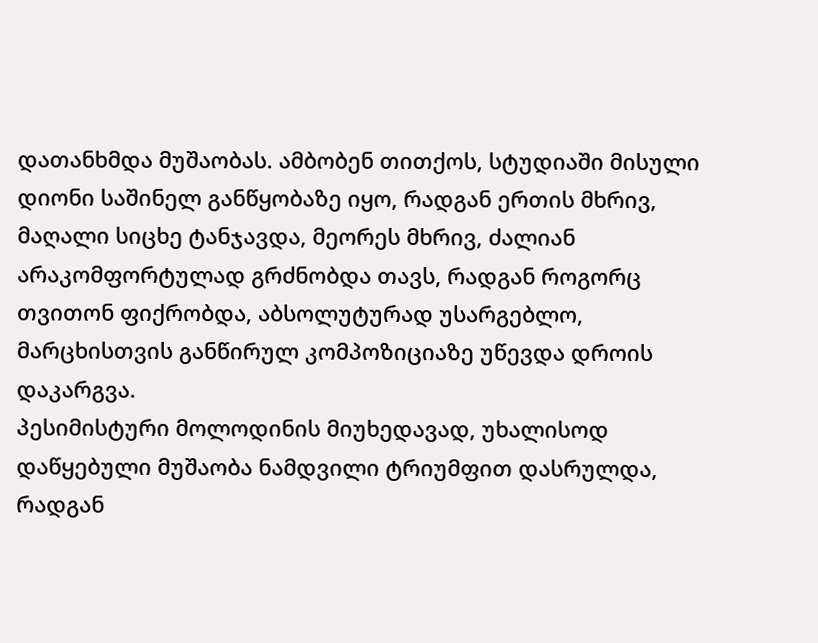დათანხმდა მუშაობას. ამბობენ თითქოს, სტუდიაში მისული დიონი საშინელ განწყობაზე იყო, რადგან ერთის მხრივ, მაღალი სიცხე ტანჯავდა, მეორეს მხრივ, ძალიან არაკომფორტულად გრძნობდა თავს, რადგან როგორც თვითონ ფიქრობდა, აბსოლუტურად უსარგებლო, მარცხისთვის განწირულ კომპოზიციაზე უწევდა დროის დაკარგვა.
პესიმისტური მოლოდინის მიუხედავად, უხალისოდ დაწყებული მუშაობა ნამდვილი ტრიუმფით დასრულდა, რადგან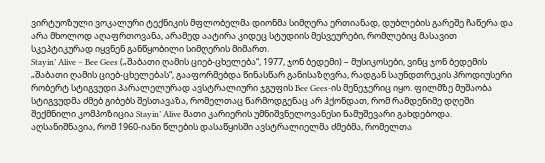ვირტუოზული ვოკალური ტექნიკის მფლობელმა დიონმა სიმღერა ერთიანად, დუბლების გარეშე ჩაწერა და არა მხოლოდ აღაფრთოვანა, არამედ აატირა კიდეც სტუდიის მესვეურები, რომლებიც მასავით სკეპტიკურად იყვნენ განწყობილი სიმღერის მიმართ.
Stayin’ Alive – Bee Gees („შაბათი ღამის ციებ-ცხელება“, 1977, ჯონ ბედემი) – მუსიკოსები, ვინც ჯონ ბედემის „შაბათი ღამის ციებ-ცხელებას“, გააფორმებდა წინასწარ განისაზღვრა, რადგან საუნდთრეკის პროდიუსერი რობერტ სტიგვუდი პარალელურად ავსტრალიური ჯგუფის Bee Gees-ის მენეჯერიც იყო. ფილმზე მუშაობა სტიგვუდმა ძმებ გიბებს შესთავაზა, რომელთაც წარმოდგენაც არ ჰქონდათ, რომ რამდენიმე დღეში შექმნილი კომპოზიცია Stayin’ Alive მათი კარიერის უმნიშვნელოვანესი ნამუშევარი გახდებოდა.
აღსანიშნავია, რომ 1960-იანი წლების დასაწყისში ავსტრალიელმა ძმებმა, რომელთა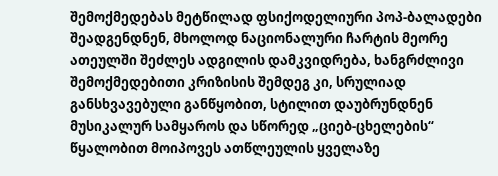შემოქმედებას მეტწილად ფსიქოდელიური პოპ-ბალადები შეადგენდნენ, მხოლოდ ნაციონალური ჩარტის მეორე ათეულში შეძლეს ადგილის დამკვიდრება, ხანგრძლივი შემოქმედებითი კრიზისის შემდეგ კი, სრულიად განსხვავებული განწყობით, სტილით დაუბრუნდნენ მუსიკალურ სამყაროს და სწორედ „ციებ-ცხელების“ წყალობით მოიპოვეს ათწლეულის ყველაზე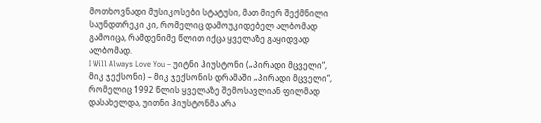მოთხოვნადი მუსიკოსები სტატუსი, მათ მიერ შექმნილი საუნდთრეკი კი, რომელიც დამოუკიდებელ ალბომად გამოიცა, რამდენიმე წლით იქცა ყველაზე გაყიდვად ალბომად.
I Will Always Love You – უიტნი ჰიუსტონი („პირადი მცველი“, მიკ ჯექსონი) – მიკ ჯექსონის დრამაში „პირადი მცველი“, რომელიც 1992 წლის ყველაზე შემოსავლიან ფილმად დასახელდა, უითნი ჰიუსტონმა არა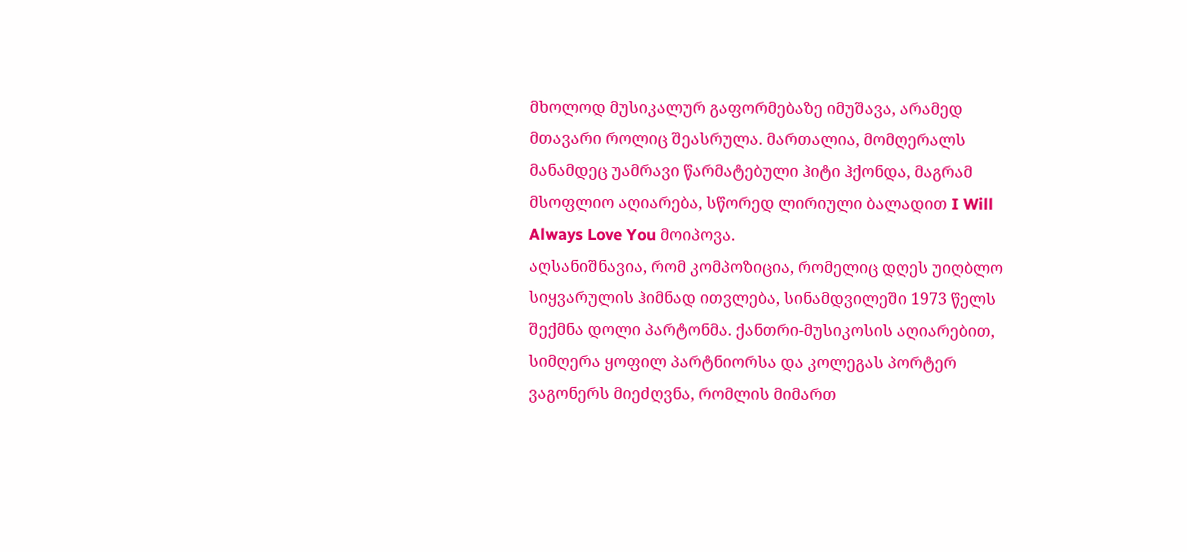მხოლოდ მუსიკალურ გაფორმებაზე იმუშავა, არამედ მთავარი როლიც შეასრულა. მართალია, მომღერალს მანამდეც უამრავი წარმატებული ჰიტი ჰქონდა, მაგრამ მსოფლიო აღიარება, სწორედ ლირიული ბალადით I Will Always Love You მოიპოვა.
აღსანიშნავია, რომ კომპოზიცია, რომელიც დღეს უიღბლო სიყვარულის ჰიმნად ითვლება, სინამდვილეში 1973 წელს შექმნა დოლი პარტონმა. ქანთრი-მუსიკოსის აღიარებით, სიმღერა ყოფილ პარტნიორსა და კოლეგას პორტერ ვაგონერს მიეძღვნა, რომლის მიმართ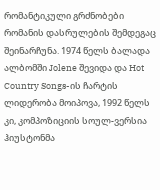რომანტიკული გრძნობები რომანის დასრულების შემდეგაც შეინარჩუნა. 1974 წელს ბალადა ალბომში Jolene შევიდა და Hot Country Songs-ის ჩარტის ლიდერობა მოიპოვა, 1992 წელს კი, კომპოზიციის სოულ-ვერსია ჰიუსტონმა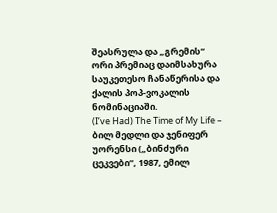შეასრულა და „გრემის“ ორი პრემიაც დაიმსახურა საუკეთესო ჩანაწერისა და ქალის პოპ-ვოკალის ნომინაციაში.
(I’ve Had) The Time of My Life – ბილ მედლი და ჯენიფერ უორენსი („ბინძური ცეკვები“, 1987, ემილ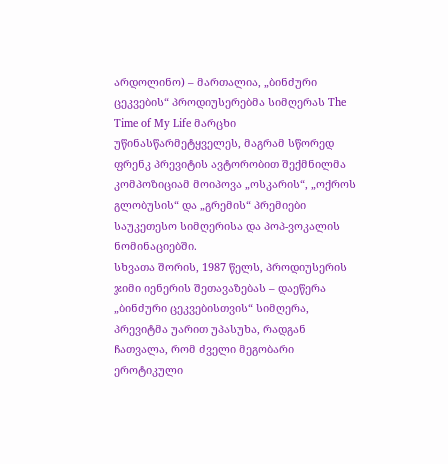არდოლინო) – მართალია, „ბინძური ცეკვების“ პროდიუსერებმა სიმღერას The Time of My Life მარცხი უწინასწარმეტყველეს, მაგრამ სწორედ ფრენკ პრევიტის ავტორობით შექმნილმა კომპოზიციამ მოიპოვა „ოსკარის“, „ოქროს გლობუსის“ და „გრემის“ პრემიები საუკეთესო სიმღერისა და პოპ-ვოკალის ნომინაციებში.
სხვათა შორის, 1987 წელს, პროდიუსერის ჯიმი იენერის შეთავაზებას – დაეწერა „ბინძური ცეკვებისთვის“ სიმღერა, პრევიტმა უარით უპასუხა, რადგან ჩათვალა, რომ ძველი მეგობარი ეროტიკული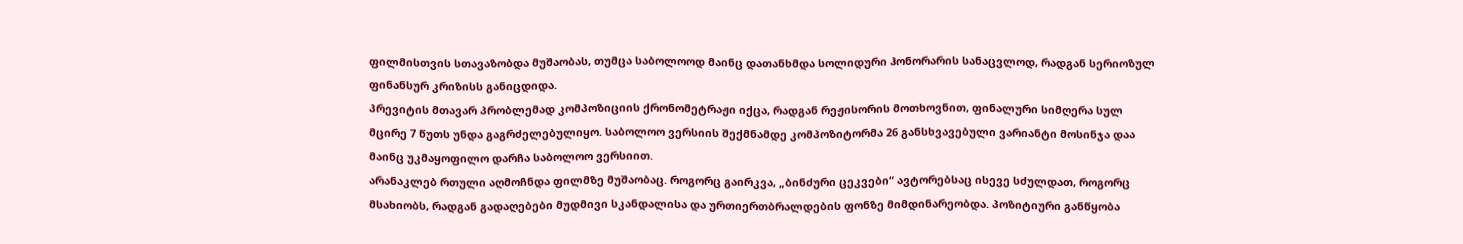ფილმისთვის სთავაზობდა მუშაობას, თუმცა საბოლოოდ მაინც დათანხმდა სოლიდური ჰონორარის სანაცვლოდ, რადგან სერიოზულ ფინანსურ კრიზისს განიცდიდა.
პრევიტის მთავარ პრობლემად კომპოზიციის ქრონომეტრაჟი იქცა, რადგან რეჟისორის მოთხოვნით, ფინალური სიმღერა სულ მცირე 7 წუთს უნდა გაგრძელებულიყო. საბოლოო ვერსიის შექმნამდე კომპოზიტორმა 26 განსხვავებული ვარიანტი მოსინჯა დაა მაინც უკმაყოფილო დარჩა საბოლოო ვერსიით.
არანაკლებ რთული აღმოჩნდა ფილმზე მუშაობაც. როგორც გაირკვა, „ბინძური ცეკვები“ ავტორებსაც ისევე სძულდათ, როგორც მსახიობს, რადგან გადაღებები მუდმივი სკანდალისა და ურთიერთბრალდების ფონზე მიმდინარეობდა. პოზიტიური განწყობა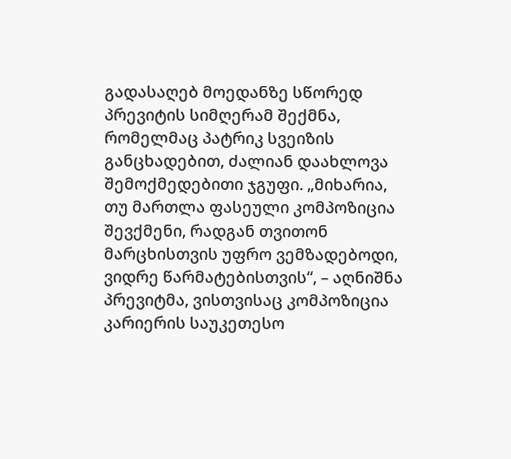გადასაღებ მოედანზე სწორედ პრევიტის სიმღერამ შექმნა, რომელმაც პატრიკ სვეიზის განცხადებით, ძალიან დაახლოვა შემოქმედებითი ჯგუფი. „მიხარია, თუ მართლა ფასეული კომპოზიცია შევქმენი, რადგან თვითონ მარცხისთვის უფრო ვემზადებოდი, ვიდრე წარმატებისთვის“, – აღნიშნა პრევიტმა, ვისთვისაც კომპოზიცია კარიერის საუკეთესო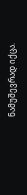ნამუშევრად იქცა.